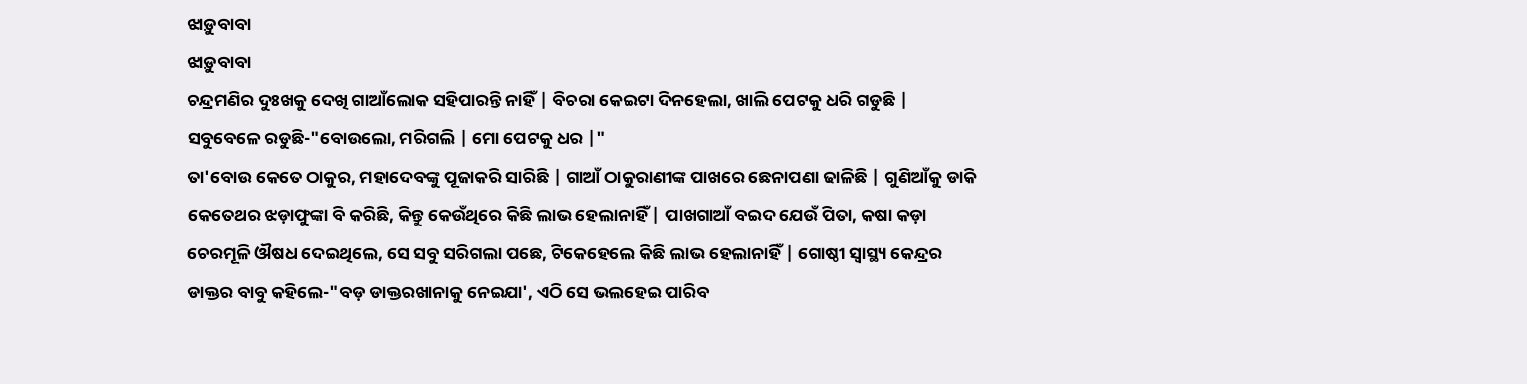ଝାଡ଼ୁବାବା
ଝାଡ଼ୁବାବା
ଚନ୍ଦ୍ରମଣିର ଦୁଃଖକୁ ଦେଖି ଗାଆଁଲୋକ ସହିପାରନ୍ତି ନାହିଁ | ବିଚରା କେଇଟା ଦିନହେଲା, ଖାଲି ପେଟକୁ ଧରି ଗଡୁଛି | ସବୁବେଳେ ରଡୁଛି-"ବୋଉଲୋ, ମରିଗଲି | ମୋ ପେଟକୁ ଧର |"
ତା'ବୋଉ କେତେ ଠାକୁର, ମହାଦେବଙ୍କୁ ପୂଜାକରି ସାରିଛି | ଗାଆଁ ଠାକୁରାଣୀଙ୍କ ପାଖରେ ଛେନାପଣା ଢାଳିଛି | ଗୁଣିଆଁକୁ ଡାକି କେତେଥର ଝଡ଼ାଫୁଙ୍କା ବି କରିଛି, କିନ୍ତୁ କେଉଁଥିରେ କିଛି ଲାଭ ହେଲାନାହିଁ | ପାଖଗାଆଁ ବଇଦ ଯେଉଁ ପିତା, କଷା କଡ଼ା ଚେରମୂଳି ଔଷଧ ଦେଇଥିଲେ, ସେ ସବୁ ସରିଗଲା ପଛେ, ଟିକେହେଲେ କିଛି ଲାଭ ହେଲାନାହିଁ | ଗୋଷ୍ଠୀ ସ୍ୱାସ୍ଥ୍ୟ କେନ୍ଦ୍ରର ଡାକ୍ତର ବାବୁ କହିଲେ-"ବଡ଼ ଡାକ୍ତରଖାନାକୁ ନେଇଯା', ଏଠି ସେ ଭଲହେଇ ପାରିବ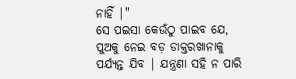ନାହିଁ |"
ସେ ପଇସା କେଉଁଠୁ ପାଇବ ଯେ, ପୁଅକୁ ନେଇ ବଡ଼ ଡାକ୍ତରଖାନାକୁ ପର୍ଯ୍ୟନ୍ତ ଯିବ | ଯନ୍ତ୍ରଣା ସହି ନ ପାରି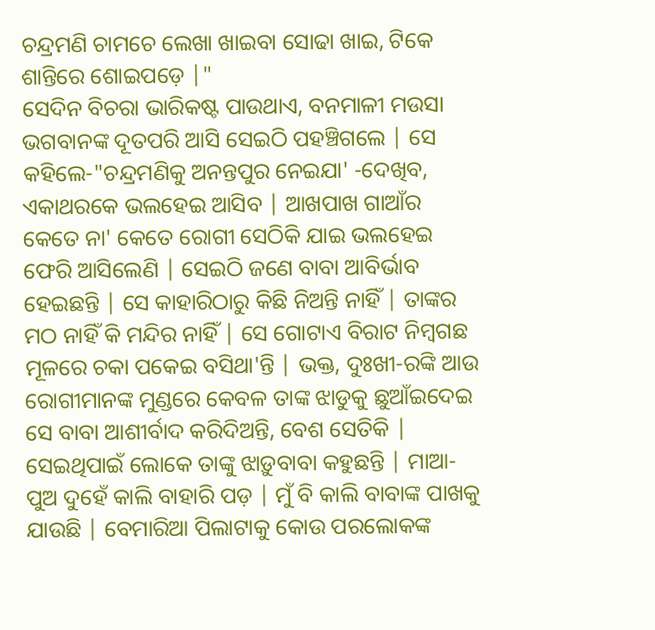ଚନ୍ଦ୍ରମଣି ଚାମଚେ ଲେଖା ଖାଇବା ସୋଢା ଖାଇ, ଟିକେ ଶାନ୍ତିରେ ଶୋଇପଡ଼େ |"
ସେଦିନ ବିଚରା ଭାରିକଷ୍ଟ ପାଉଥାଏ, ବନମାଳୀ ମଉସା ଭଗବାନଙ୍କ ଦୂତପରି ଆସି ସେଇଠି ପହଞ୍ଚିଗଲେ | ସେ କହିଲେ-"ଚନ୍ଦ୍ରମଣିକୁ ଅନନ୍ତପୁର ନେଇଯା' -ଦେଖିବ, ଏକାଥରକେ ଭଲହେଇ ଆସିବ | ଆଖପାଖ ଗାଆଁର କେତେ ନା' କେତେ ରୋଗୀ ସେଠିକି ଯାଇ ଭଲହେଇ ଫେରି ଆସିଲେଣି | ସେଇଠି ଜଣେ ବାବା ଆବିର୍ଭାବ ହେଇଛନ୍ତି | ସେ କାହାରିଠାରୁ କିଛି ନିଅନ୍ତି ନାହିଁ | ତାଙ୍କର ମଠ ନାହିଁ କି ମନ୍ଦିର ନାହିଁ | ସେ ଗୋଟାଏ ବିରାଟ ନିମ୍ବଗଛ ମୂଳରେ ଚକା ପକେଇ ବସିଥା'ନ୍ତି | ଭକ୍ତ, ଦୁଃଖୀ-ରଙ୍କି ଆଉ ରୋଗୀମାନଙ୍କ ମୁଣ୍ଡରେ କେବଳ ତାଙ୍କ ଝାଡୁକୁ ଛୁଆଁଇଦେଇ ସେ ବାବା ଆଶୀର୍ବାଦ କରିଦିଅନ୍ତି, ବେଶ ସେତିକି | ସେଇଥିପାଇଁ ଲୋକେ ତାଙ୍କୁ ଝାଡ଼ୁବାବା କହୁଛନ୍ତି | ମାଆ-ପୁଅ ଦୁହେଁ କାଲି ବାହାରି ପଡ଼ | ମୁଁ ବି କାଲି ବାବାଙ୍କ ପାଖକୁ ଯାଉଛି | ବେମାରିଆ ପିଲାଟାକୁ କୋଉ ପରଲୋକଙ୍କ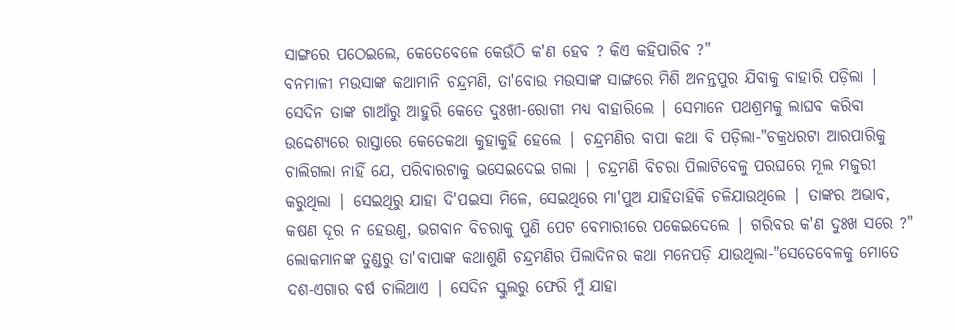ସାଙ୍ଗରେ ପଠେଇଲେ, କେତେବେଳେ କେଉଁଠି କ'ଣ ହେବ ? କିଏ କହିପାରିବ ?"
ବନମାଳୀ ମଉସାଙ୍କ କଥାମାନି ଚନ୍ଦ୍ରମଣି, ତା'ବୋଉ ମଉସାଙ୍କ ସାଙ୍ଗରେ ମିଶି ଅନନ୍ତପୁର ଯିବାକୁ ବାହାରି ପଡ଼ିଲା | ସେଦିନ ତାଙ୍କ ଗାଆଁରୁ ଆହୁରି କେତେ ଦୁଃଖୀ-ରୋଗୀ ମଧ୍ୟ ବାହାରିଲେ | ସେମାନେ ପଥଶ୍ରମକୁ ଲାଘବ କରିବା ଉଦ୍ଦେଶ୍ୟରେ ରାସ୍ତାରେ କେତେକଥା କୁହାକୁହି ହେଲେ | ଚନ୍ଦ୍ରମଣିର ବାପା କଥା ବି ପଡ଼ିଲା-"ଚକ୍ରଧରଟା ଆରପାରିକୁ ଚାଲିଗଲା ନାହିଁ ଯେ, ପରିବାରଟାକୁ ଭସେଇଦେଇ ଗଲା | ଚନ୍ଦ୍ରମଣି ବିଚରା ପିଲାଟିବେଳୁ ପରଘରେ ମୂଲ ମଜୁରୀ କରୁଥିଲା | ସେଇଥିରୁ ଯାହା ଦି'ପଇସା ମିଳେ, ସେଇଥିରେ ମା'ପୁଅ ଯାହିତାହିକି ଚଳିଯାଉଥିଲେ | ତାଙ୍କର ଅଭାବ, କଷଣ ଦୂର ନ ହେଉଣୁ, ଭଗବାନ ବିଚରାକୁ ପୁଣି ପେଟ ବେମାରୀରେ ପକେଇଦେଲେ | ଗରିବର କ'ଣ ଦୁଃଖ ସରେ ?"
ଲୋକମାନଙ୍କ ତୁଣ୍ଡରୁ ତା'ବାପାଙ୍କ କଥାଶୁଣି ଚନ୍ଦ୍ରମଣିର ପିଲାଦିନର କଥା ମନେପଡ଼ି ଯାଉଥିଲା-"ସେତେବେଳକୁ ମୋତେ ଦଶ-ଏଗାର ବର୍ଷ ଚାଲିଥାଏ | ସେଦିନ ସ୍କୁଲରୁ ଫେରି ମୁଁ ଯାହା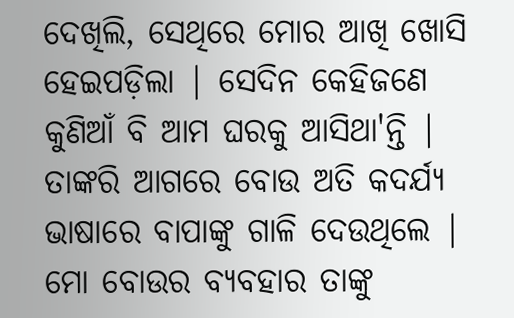ଦେଖିଲି, ସେଥିରେ ମୋର ଆଖି ଖୋସି ହେଇପଡ଼ିଲା | ସେଦିନ କେହିଜଣେ କୁଣିଆଁ ବି ଆମ ଘରକୁ ଆସିଥା'ନ୍ତି | ତାଙ୍କରି ଆଗରେ ବୋଉ ଅତି କଦର୍ଯ୍ୟ ଭାଷାରେ ବାପାଙ୍କୁ ଗାଳି ଦେଉଥିଲେ |
ମୋ ବୋଉର ବ୍ୟବହାର ତାଙ୍କୁ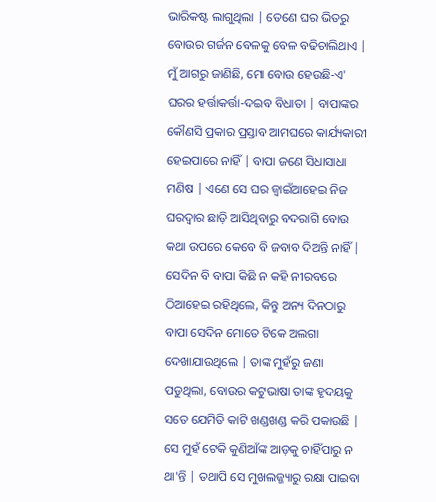ଭାରିକଷ୍ଟ ଲାଗୁଥିଲା | ତେଣେ ଘର ଭିତରୁ ବୋଉର ଗର୍ଜନ ବେଳକୁ ବେଳ ବଢିଚାଲିଥାଏ | ମୁଁ ଆଗରୁ ଜାଣିଛି, ମୋ ବୋଉ ହେଉଛି-ଏ' ଘରର ହର୍ତ୍ତାକର୍ତ୍ତା-ଦଇବ ବିଧାତା | ବାପାଙ୍କର କୌଣସି ପ୍ରକାର ପ୍ରସ୍ତାବ ଆମଘରେ କାର୍ଯ୍ୟକାରୀ ହେଇପାରେ ନାହିଁ | ବାପା ଜଣେ ସିଧାସାଧା ମଣିଷ | ଏଣେ ସେ ଘର ଜ୍ଵାଇଁଆହେଇ ନିଜ ଘରଦ୍ୱାର ଛାଡ଼ି ଆସିଥିବାରୁ ବଦରାଗି ବୋଉ କଥା ଉପରେ କେବେ ବି ଜବାବ ଦିଅନ୍ତି ନାହିଁ |
ସେଦିନ ବି ବାପା କିଛି ନ କହି ନୀରବରେ ଠିଆହେଇ ରହିଥିଲେ, କିନ୍ତୁ ଅନ୍ୟ ଦିନଠାରୁ ବାପା ସେଦିନ ମୋତେ ଟିକେ ଅଲଗା ଦେଖାଯାଉଥିଲେ | ତାଙ୍କ ମୁହଁରୁ ଜଣା ପଡୁଥିଲା, ବୋଉର କଟୁଭାଷା ତାଙ୍କ ହୃଦୟକୁ ସତେ ଯେମିତି କାଟି ଖଣ୍ଡଖଣ୍ଡ କରି ପକାଉଛି | ସେ ମୁହଁ ଟେକି କୁଣିଆଁଙ୍କ ଆଡ଼କୁ ଚାହିଁପାରୁ ନ ଥା'ନ୍ତି | ତଥାପି ସେ ମୁଖଲଜ୍ଜ୍ୟାରୁ ରକ୍ଷା ପାଇବା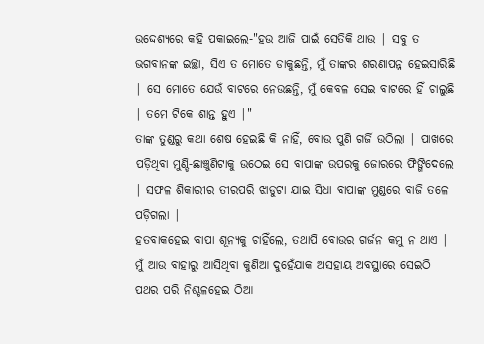ଉଦ୍ଦେଶ୍ୟରେ କହି ପକାଇଲେ-"ହଉ ଆଜି ପାଇଁ ସେତିକି ଥାଉ | ସବୁ ତ ଭଗବାନଙ୍କ ଇଚ୍ଛା, ସିଏ ତ ମୋତେ ଡାକୁଛନ୍ତି, ମୁଁ ତାଙ୍କର ଶରଣାପନ୍ନ ହେଇସାରିଛି | ସେ ମୋତେ ଯେଉଁ ବାଟରେ ନେଉଛନ୍ତି, ମୁଁ କେବଳ ସେଇ ବାଟରେ ହିଁ ଚାଲୁଛି | ତମେ ଟିକେ ଶାନ୍ତ ହୁଏ |"
ତାଙ୍କ ତୁଣ୍ଡରୁ କଥା ଶେଷ ହେଇଛି କି ନାହିଁ, ବୋଉ ପୁଣି ଗର୍ଜି ଉଠିଲା | ପାଖରେ ପଡ଼ିଥିବା ମୁଣ୍ଡି-ଛାଞ୍ଚୁଣିଟାକୁ ଉଠେଇ ସେ ବାପାଙ୍କ ଉପରକୁ ଜୋରରେ ଫିଙ୍ଗିଦେଲେ | ସଫଳ ଶିକାରୀର ତୀରପରି ଝାଡୁଟା ଯାଇ ସିଧା ବାପାଙ୍କ ମୁଣ୍ଡରେ ବାଜି ତଳେ ପଡ଼ିଗଲା |
ହତବାକହେଇ ବାପା ଶୂନ୍ୟକୁ ଚାହିଁଲେ, ତଥାପି ବୋଉର ଗର୍ଜନ କମୁ ନ ଥାଏ |
ମୁଁ ଆଉ ବାହାରୁ ଆସିଥିବା କୁଣିଆ ଦୁହେଁଯାକ ଅସହାୟ ଅବସ୍ଥାରେ ସେଇଠି ପଥର ପରି ନିଶ୍ଚଳହେଇ ଠିଆ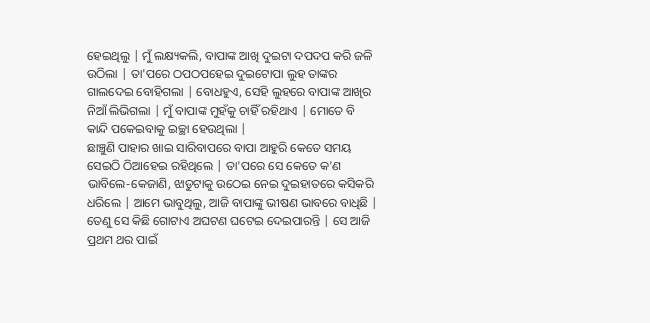ହେଇଥିଲୁ | ମୁଁ ଲକ୍ଷ୍ୟକଲି, ବାପାଙ୍କ ଆଖି ଦୁଇଟା ଦପଦପ କରି ଜଳି ଉଠିଲା | ତା'ପରେ ଠପଠପହେଇ ଦୁଇଟୋପା ଲୁହ ତାଙ୍କର ଗାଲଦେଇ ବୋହିଗଲା | ବୋଧହୁଏ, ସେହି ଲୁହରେ ବାପାଙ୍କ ଆଖିର ନିଆଁ ଲିଭିଗଲା | ମୁଁ ବାପାଙ୍କ ମୁହଁକୁ ଚାହିଁ ରହିଥାଏ | ମୋତେ ବି କାନ୍ଦି ପକେଇବାକୁ ଇଚ୍ଛା ହେଉଥିଲା |
ଛାଞ୍ଚୁଣି ପାହାର ଖାଇ ସାରିବାପରେ ବାପା ଆହୁରି କେତେ ସମୟ ସେଇଠି ଠିଆହେଇ ରହିଥିଲେ | ତା'ପରେ ସେ କେତେ କ'ଣ ଭାବିଲେ-କେଜାଣି, ଝାଡୁଟାକୁ ଉଠେଇ ନେଇ ଦୁଇହାତରେ କସିକରି ଧରିଲେ | ଆମେ ଭାବୁଥିଲୁ, ଆଜି ବାପାଙ୍କୁ ଭୀଷଣ ଭାବରେ ବାଧିଛି | ତେଣୁ ସେ କିଛି ଗୋଟାଏ ଅଘଟଣ ଘଟେଇ ଦେଇପାରନ୍ତି | ସେ ଆଜି ପ୍ରଥମ ଥର ପାଇଁ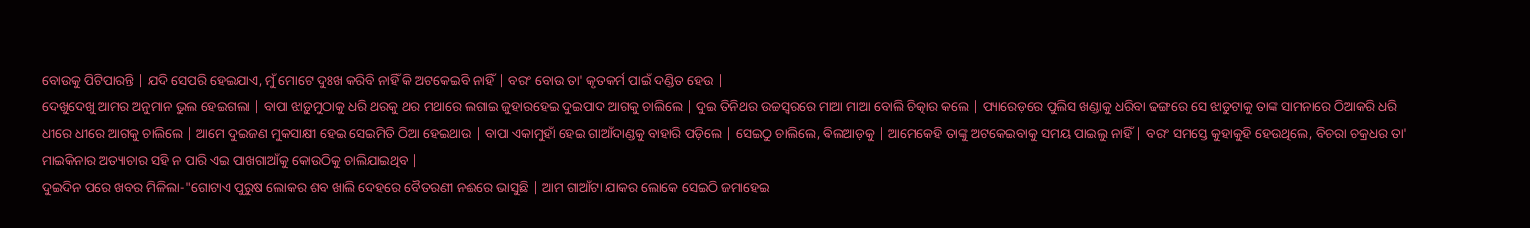ବୋଉକୁ ପିଟିପାରନ୍ତି | ଯଦି ସେପରି ହେଇଯାଏ, ମୁଁ ମୋଟେ ଦୁଃଖ କରିବି ନାହିଁ କି ଅଟକେଇବି ନାହିଁ | ବରଂ ବୋଉ ତା' କୃତକର୍ମ ପାଇଁ ଦଣ୍ଡିତ ହେଉ |
ଦେଖୁଦେଖୁ ଆମର ଅନୁମାନ ଭୁଲ ହେଇଗଲା | ବାପା ଝାଡ଼ୁମୁଠାକୁ ଧରି ଥରକୁ ଥର ମଥାରେ ଲଗାଇ ଜୁହାରହେଇ ଦୁଇପାଦ ଆଗକୁ ଚାଲିଲେ | ଦୁଇ ତିନିଥର ଉଚ୍ଚସ୍ୱରରେ ମାଆ ମାଆ ବୋଲି ଚିତ୍କାର କଲେ | ପ୍ୟାରେଡ଼ରେ ପୁଲିସ ଖଣ୍ଡାକୁ ଧରିବା ଢଙ୍ଗରେ ସେ ଝାଡୁଟାକୁ ତାଙ୍କ ସାମନାରେ ଠିଆକରି ଧରି ଧୀରେ ଧୀରେ ଆଗକୁ ଚାଲିଲେ | ଆମେ ଦୁଇଜଣ ମୁକସାକ୍ଷୀ ହେଇ ସେଇମିତି ଠିଆ ହେଇଥାଉ | ବାପା ଏକାମୁହାଁ ହେଇ ଗାଆଁଦାଣ୍ଡକୁ ବାହାରି ପଡ଼ିଲେ | ସେଇଠୁ ଚାଲିଲେ, ଵିଲଆଡ଼କୁ | ଆମେକେହି ତାଙ୍କୁ ଅଟକେଇବାକୁ ସମୟ ପାଇଲୁ ନାହିଁ | ବରଂ ସମସ୍ତେ କୁହାକୁହି ହେଉଥିଲେ, ବିଚରା ଚକ୍ରଧର ତା' ମାଇକିନାର ଅତ୍ୟାଚାର ସହି ନ ପାରି ଏଇ ପାଖଗାଆଁକୁ କୋଉଠିକୁ ଚାଲିଯାଇଥିବ |
ଦୁଇଦିନ ପରେ ଖବର ମିଳିଲା-"ଗୋଟାଏ ପୁରୁଷ ଲୋକର ଶବ ଖାଲି ଦେହରେ ବୈତରଣୀ ନଈରେ ଭାସୁଛି | ଆମ ଗାଆଁଟା ଯାକର ଲୋକେ ସେଇଠି ଜମାହେଇ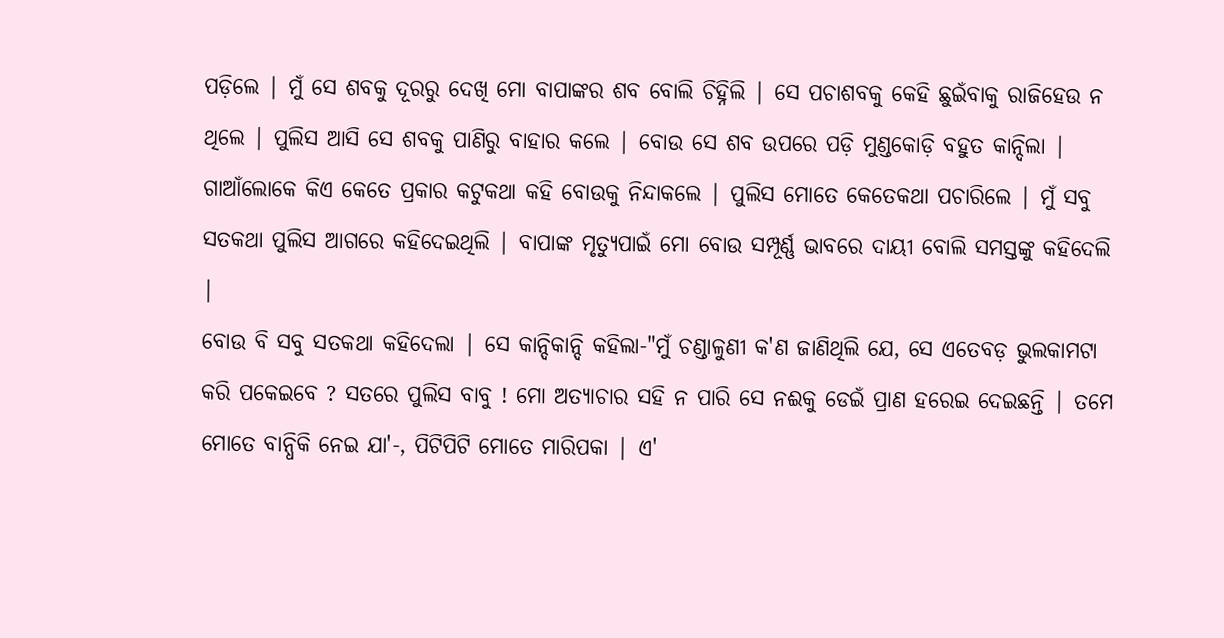ପଡ଼ିଲେ | ମୁଁ ସେ ଶବକୁ ଦୂରରୁ ଦେଖି ମୋ ବାପାଙ୍କର ଶବ ବୋଲି ଚିହ୍ନିଲି | ସେ ପଚାଶବକୁ କେହି ଛୁଇଁବାକୁ ରାଜିହେଉ ନ ଥିଲେ | ପୁଲିସ ଆସି ସେ ଶବକୁ ପାଣିରୁ ବାହାର କଲେ | ବୋଉ ସେ ଶବ ଉପରେ ପଡ଼ି ମୁଣ୍ଡକୋଡ଼ି ବହୁତ କାନ୍ଦିଲା |
ଗାଆଁଲୋକେ କିଏ କେତେ ପ୍ରକାର କଟୁକଥା କହି ବୋଉକୁ ନିନ୍ଦାକଲେ | ପୁଲିସ ମୋତେ କେତେକଥା ପଚାରିଲେ | ମୁଁ ସବୁ ସତକଥା ପୁଲିସ ଆଗରେ କହିଦେଇଥିଲି | ବାପାଙ୍କ ମୃତ୍ୟୁପାଇଁ ମୋ ବୋଉ ସମ୍ପୂର୍ଣ୍ଣ ଭାବରେ ଦାୟୀ ବୋଲି ସମସ୍ତଙ୍କୁ କହିଦେଲି |
ବୋଉ ବି ସବୁ ସତକଥା କହିଦେଲା | ସେ କାନ୍ଦିକାନ୍ଦି କହିଲା-"ମୁଁ ଚଣ୍ଡାଳୁଣୀ କ'ଣ ଜାଣିଥିଲି ଯେ, ସେ ଏତେବଡ଼ ଭୁଲକାମଟା କରି ପକେଇବେ ? ସତରେ ପୁଲିସ ବାବୁ ! ମୋ ଅତ୍ୟାଚାର ସହି ନ ପାରି ସେ ନଈକୁ ଡେଇଁ ପ୍ରାଣ ହରେଇ ଦେଇଛନ୍ତି | ତମେ ମୋତେ ବାନ୍ଧିକି ନେଇ ଯା'-, ପିଟିପିଟି ମୋତେ ମାରିପକା | ଏ'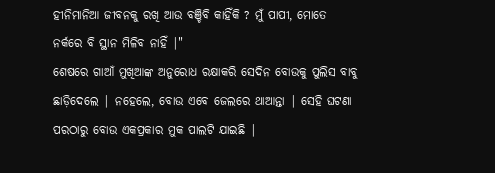ହୀନିମାନିଆ ଜୀବନକୁ ରଖି ଆଉ ବଞ୍ଚିବି କାହିଁକି ? ମୁଁ ପାପୀ, ମୋତେ ନର୍କରେ ବି ସ୍ଥାନ ମିଳିବ ନାହିଁ |"
ଶେଷରେ ଗାଆଁ ମୁଖିଆଙ୍କ ଅନୁରୋଧ ରକ୍ଷାକରି ସେଦିନ ବୋଉକୁ ପୁଲିସ ବାବୁ ଛାଡ଼ିଦେଲେ | ନହେଲେ, ବୋଉ ଏବେ ଜେଲରେ ଥାଆନ୍ତା | ସେହି ଘଟଣା ପରଠାରୁ ବୋଉ ଏକପ୍ରକାର ମୁକ ପାଲଟି ଯାଇଛି |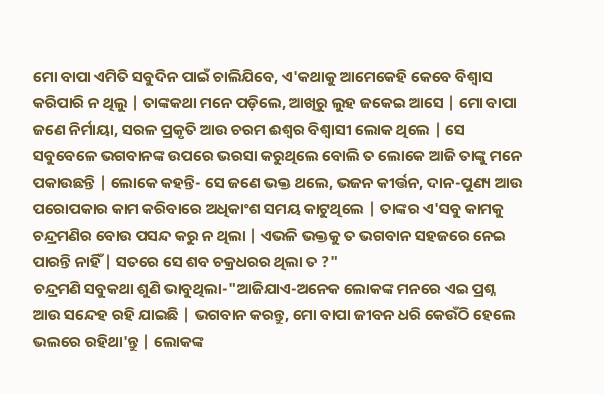ମୋ ବାପା ଏମିତି ସବୁଦିନ ପାଇଁ ଚାଲିଯିବେ, ଏ'କଥାକୁ ଆମେକେହି କେବେ ବିଶ୍ୱାସ କରିପାରି ନ ଥିଲୁ | ତାଙ୍କକଥା ମନେ ପଡ଼ିଲେ, ଆଖିରୁ ଲୁହ ଜକେଇ ଆସେ | ମୋ ବାପା ଜଣେ ନିର୍ମାୟା, ସରଳ ପ୍ରକୃତି ଆଉ ଚରମ ଈଶ୍ୱର ବିଶ୍ୱାସୀ ଲୋକ ଥିଲେ | ସେ ସବୁବେଳେ ଭଗବାନଙ୍କ ଉପରେ ଭରସା କରୁଥିଲେ ବୋଲି ତ ଲୋକେ ଆଜି ତାଙ୍କୁ ମନେ ପକାଉଛନ୍ତି | ଲୋକେ କହନ୍ତି- ସେ ଜଣେ ଭକ୍ତ ଥଲେ, ଭଜନ କୀର୍ତ୍ତନ, ଦାନ-ପୁଣ୍ୟ ଆଉ ପରୋପକାର କାମ କରିବାରେ ଅଧିକାଂଶ ସମୟ କାଟୁଥିଲେ | ତାଙ୍କର ଏ'ସବୁ କାମକୁ ଚନ୍ଦ୍ରମଣିର ବୋଉ ପସନ୍ଦ କରୁ ନ ଥିଲା | ଏଭଳି ଭକ୍ତକୁ ତ ଭଗବାନ ସହଜରେ ନେଇ ପାରନ୍ତି ନାହିଁ | ସତରେ ସେ ଶବ ଚକ୍ରଧରର ଥିଲା ତ ?"
ଚନ୍ଦ୍ରମଣି ସବୁକଥା ଶୁଣି ଭାବୁଥିଲା-"ଆଜିଯାଏ-ଅନେକ ଲୋକଙ୍କ ମନରେ ଏଇ ପ୍ରଶ୍ନ ଆଉ ସନ୍ଦେହ ରହି ଯାଇଛି | ଭଗବାନ କରନ୍ତୁ, ମୋ ବାପା ଜୀବନ ଧରି କେଉଁଠି ହେଲେ ଭଲରେ ରହିଥା'ନ୍ତୁ | ଲୋକଙ୍କ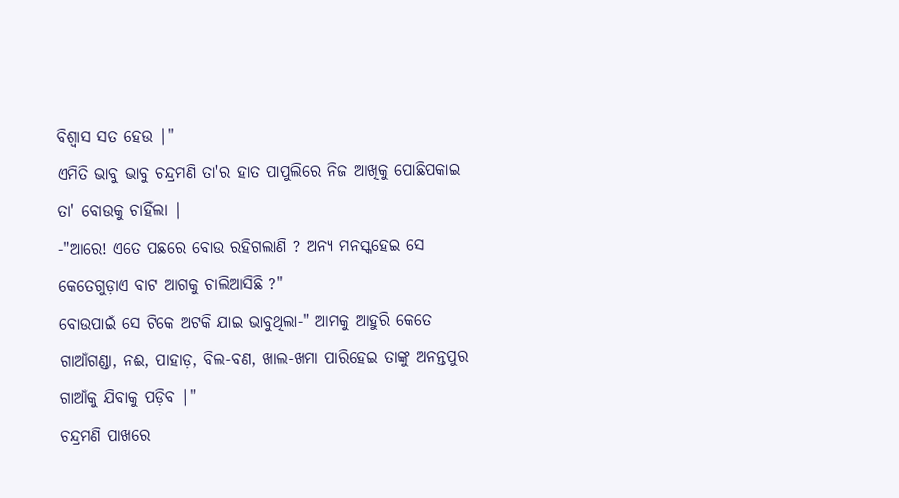ବିଶ୍ଵାସ ସତ ହେଉ |"
ଏମିତି ଭାବୁ ଭାବୁ ଚନ୍ଦ୍ରମଣି ତା'ର ହାତ ପାପୁଲିରେ ନିଜ ଆଖିକୁ ପୋଛିପକାଇ ତା' ବୋଉକୁ ଚାହିଁଲା |
-"ଆରେ! ଏତେ ପଛରେ ବୋଉ ରହିଗଲାଣି ? ଅନ୍ୟ ମନସ୍କହେଇ ସେ କେତେଗୁଡ଼ାଏ ବାଟ ଆଗକୁ ଚାଲିଆସିଛି ?"
ବୋଉପାଇଁ ସେ ଟିକେ ଅଟକି ଯାଇ ଭାବୁଥିଲା-" ଆମକୁ ଆହୁରି କେତେ ଗାଆଁଗଣ୍ଡା, ନଈ, ପାହାଡ଼, ବିଲ-ବଣ, ଖାଲ-ଖମା ପାରିହେଇ ତାଙ୍କୁ ଅନନ୍ତପୁର ଗାଆଁକୁ ଯିବାକୁ ପଡ଼ିବ |"
ଚନ୍ଦ୍ରମଣି ପାଖରେ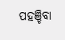ପହଞ୍ଚିବା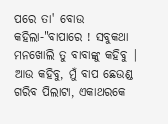ପରେ ତା' ବୋଉ କହିଲା-"ବାପାରେ ! ସବୁକଥା ମନଖୋଲି ତୁ ବାବାଙ୍କୁ କହିବୁ | ଆଉ କହିବୁ, ମୁଁ ବାପ ଛେଉଣ୍ଡ ଗରିବ ପିଲାଟା, ଏକାଥରକେ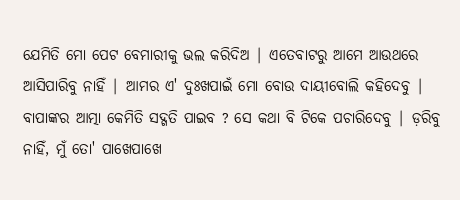ଯେମିତି ମୋ ପେଟ ବେମାରୀକୁ ଭଲ କରିଦିଅ | ଏତେବାଟରୁ ଆମେ ଆଉଥରେ ଆସିପାରିବୁ ନାହିଁ | ଆମର ଏ' ଦୁଃଖପାଇଁ ମୋ ବୋଉ ଦାୟୀବୋଲି କହିଦେବୁ | ବାପାଙ୍କର ଆତ୍ମା କେମିତି ସଦ୍ଗତି ପାଇବ ? ସେ କଥା ବି ଟିକେ ପଚାରିଦେବୁ | ଡ଼ରିବୁ ନାହିଁ, ମୁଁ ତୋ' ପାଖେପାଖେ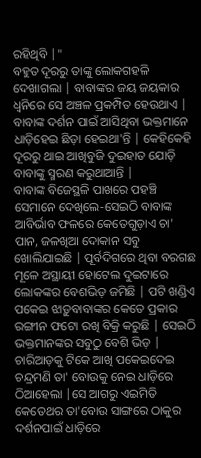ରହିଥିବି |"
ବହୁତ ଦୂରରୁ ତାଙ୍କୁ ଲୋକଗହଳି ଦେଖାଗଲା | ବାବାଙ୍କର ଜୟ ଜୟକାର ଧ୍ୱନିରେ ସେ ଅଞ୍ଚଳ ପ୍ରକମ୍ପିତ ହେଉଥାଏ | ବାବାଙ୍କ ଦର୍ଶନ ପାଇଁ ଆସିଥିବା ଭକ୍ତମାନେ ଧାଡ଼ିହେଇ ଛିଡ଼ା ହେଇଥା'ନ୍ତି | କେହିକେହି ଦୂରରୁ ଥାଇ ଆଖିବୁଜି ଦୁଇହାତ ଯୋଡ଼ି ବାବାଙ୍କୁ ସ୍ମରଣ କରୁଥାଆନ୍ତି |
ବାବାଙ୍କ ବିଜେସ୍ଥଳି ପାଖରେ ପହଞ୍ଚି ସେମାନେ ଦେଖିଲେ-ସେଇଠି ବାବାଙ୍କ ଆବିର୍ଭାବ ଫଳରେ କେତେଗୁଡ଼ାଏ ଚା' ପାନ, ଜଳଖିଆ ଦୋକାନ ସବୁ ଖୋଲିଯାଇଛି | ପୂର୍ବଦିଗରେ ଥିବା ବରଗଛ ମୂଳେ ଅସ୍ଥାୟୀ ହୋଟେଲ ଦୁଇଟାରେ ଲୋକଙ୍କର ବେଶଭିଡ଼ ଜମିଛି | ପଟି ଖଣ୍ଡିଏ ପକେଇ ଝାଡ଼ୁବାବାଙ୍କର କେତେ ପ୍ରକାର ରଙ୍ଗୀନ ଫଟୋ ରଖି ବିକ୍ରି କରୁଛି | ସେଇଠି ଭକ୍ତମାନଙ୍କର ସବୁଠୁ ବେଶି ଭିଡ଼ |
ଚାରିଆଡ଼କୁ ଟିକେ ଆଖି ପକେଇଦେଇ ଚନ୍ଦ୍ରମଣି ତା' ବୋଉକୁ ନେଇ ଧାଡ଼ିରେ ଠିଆହେଲା |ସେ ଆଗରୁ ଏଇମିତି କେତେଥର ତା'ବୋଉ ସାଙ୍ଗରେ ଠାକୁର ଦର୍ଶନପାଇଁ ଧାଡ଼ିରେ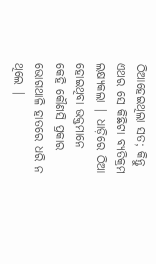ଠିଆହେଇଥିଲା ସତ; କିନ୍ତୁ ଏଥର ସେ କିଛିଟା ବ୍ୟତିକ୍ରମ ଲକ୍ଷ୍ୟକଲା | ଧାଡ଼ିରେ ଠିଆ ହୋଇଥିବା ଭକ୍ତମାନେ କେହି କୌଣସି ପ୍ରକାର ଭୋଗଥାଳି ହାତରେ ଧରି ନ ଥିଲେ |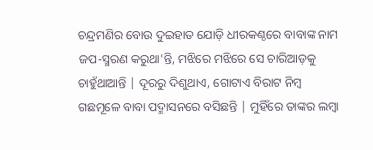ଚନ୍ଦ୍ରମଣିର ବୋଉ ଦୁଇହାତ ଯୋଡ଼ି ଧୀରକଣ୍ଠରେ ବାବାଙ୍କ ନାମ ଜପ-ସ୍ମରଣ କରୁଥା'ନ୍ତି, ମଝିରେ ମଝିରେ ସେ ଚାରିଆଡ଼କୁ ଚାହୁଁଥାଆନ୍ତି | ଦୂରରୁ ଦିଶୁଥାଏ, ଗୋଟାଏ ବିରାଟ ନିମ୍ବ ଗଛମୂଳେ ବାବା ପଦ୍ମାସନରେ ବସିଛନ୍ତି | ମୁହିଁରେ ତାଙ୍କର ଲମ୍ବା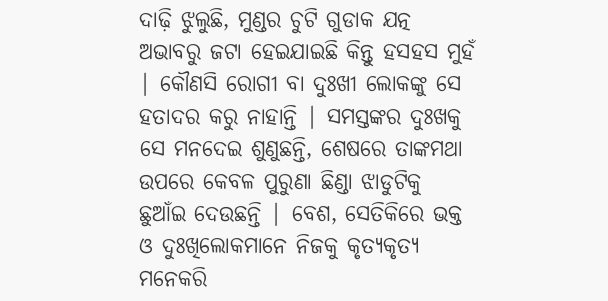ଦାଢ଼ି ଝୁଲୁଛି, ମୁଣ୍ଡର ଚୁଟି ଗୁଡାକ ଯତ୍ନ ଅଭାବରୁ ଜଟା ହେଇଯାଇଛି କିନ୍ତୁ ହସହସ ମୁହଁ | କୌଣସି ରୋଗୀ ବା ଦୁଃଖୀ ଲୋକଙ୍କୁ ସେ ହତାଦର କରୁ ନାହାନ୍ତି | ସମସ୍ତଙ୍କର ଦୁଃଖକୁ ସେ ମନଦେଇ ଶୁଣୁଛନ୍ତି, ଶେଷରେ ତାଙ୍କମଥା ଉପରେ କେବଳ ପୁରୁଣା ଛିଣ୍ଡା ଝାଡୁଟିକୁ ଛୁଆଁଇ ଦେଉଛନ୍ତି | ବେଶ, ସେତିକିରେ ଭକ୍ତ ଓ ଦୁଃଖିଲୋକମାନେ ନିଜକୁ କୃତ୍ୟକୃତ୍ୟ ମନେକରି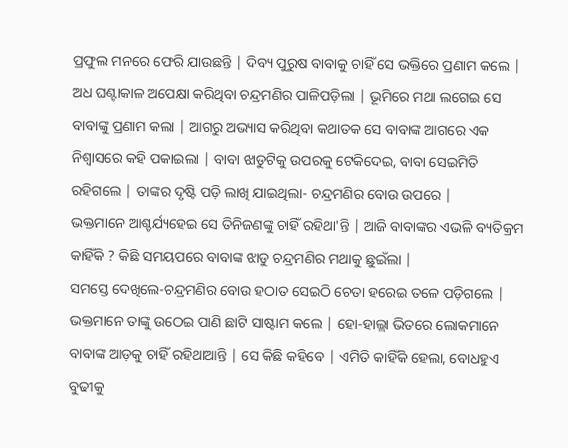ପ୍ରଫୁଲ ମନରେ ଫେରି ଯାଉଛନ୍ତି | ଦିବ୍ୟ ପୁରୁଷ ବାବାକୁ ଚାହିଁ ସେ ଭକ୍ତିରେ ପ୍ରଣାମ କଲେ |
ଅଧ ଘଣ୍ଟାକାଳ ଅପେକ୍ଷା କରିଥିବା ଚନ୍ଦ୍ରମଣିର ପାଳିପଡ଼ିଲା | ଭୂମିରେ ମଥା ଲଗେଇ ସେ ବାବାଙ୍କୁ ପ୍ରଣାମ କଲା | ଆଗରୁ ଅଭ୍ୟାସ କରିଥିବା କଥାତକ ସେ ବାବାଙ୍କ ଆଗରେ ଏକ ନିଶ୍ୱାସରେ କହି ପକାଇଲା | ବାବା ଝାଡୁଟିକୁ ଉପରକୁ ଟେକିଦେଇ, ବାବା ସେଇମିତି ରହିଗଲେ | ତାଙ୍କର ଦୃଷ୍ଟି ପଡ଼ି ଲାଖି ଯାଇଥିଲା- ଚନ୍ଦ୍ରମଣିର ବୋଉ ଉପରେ |
ଭକ୍ତମାନେ ଆଶ୍ଚର୍ଯ୍ୟହେଇ ସେ ତିନିଜଣଙ୍କୁ ଚାହିଁ ରହିଥା'ନ୍ତି | ଆଜି ବାବାଙ୍କର ଏଭଳି ବ୍ୟତିକ୍ରମ କାହିଁକି ? କିଛି ସମୟପରେ ବାବାଙ୍କ ଝାଡୁ ଚନ୍ଦ୍ରମଣିର ମଥାକୁ ଛୁଇଁଲା |
ସମସ୍ତେ ଦେଖିଲେ-ଚନ୍ଦ୍ରମଣିର ବୋଉ ହଠାତ ସେଇଠି ଚେତା ହରେଇ ତଳେ ପଡ଼ିଗଲେ | ଭକ୍ତମାନେ ତାଙ୍କୁ ଉଠେଇ ପାଣି ଛାଟି ସାଷ୍ଟାମ କଲେ | ହୋ-ହାଲ୍ଲା ଭିତରେ ଲୋକମାନେ ବାବାଙ୍କ ଆଡ଼କୁ ଚାହିଁ ରହିଥାଆନ୍ତି | ସେ କିଛି କହିବେ | ଏମିତି କାହିଁକି ହେଲା, ବୋଧହୁଏ ବୁଢୀକୁ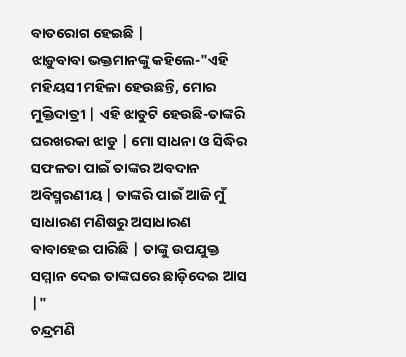ବାତରୋଗ ହେଇଛି |
ଝାଡ଼ୁବାବା ଭକ୍ତମାନଙ୍କୁ କହିଲେ-"ଏହି ମହିୟସୀ ମହିଳା ହେଉଛନ୍ତି, ମୋର ମୁକ୍ତିଦାତ୍ରୀ | ଏହି ଝାଡୁଟି ହେଉଛି-ତାଙ୍କରି ଘରଖରକା ଝାଡୁ | ମୋ ସାଧନା ଓ ସିଦ୍ଧିର ସଫଳତା ପାଇଁ ତାଙ୍କର ଅବଦାନ ଅବିସ୍ମରଣୀୟ | ତାଙ୍କରି ପାଇଁ ଆଜି ମୁଁ ସାଧାରଣ ମଣିଷରୁ ଅସାଧାରଣ ବାବାହେଇ ପାରିଛି | ତାଙ୍କୁ ଉପଯୁକ୍ତ ସମ୍ମାନ ଦେଇ ତାଙ୍କଘରେ ଛାଡ଼ିଦେଇ ଆସ |"
ଚନ୍ଦ୍ରମଣି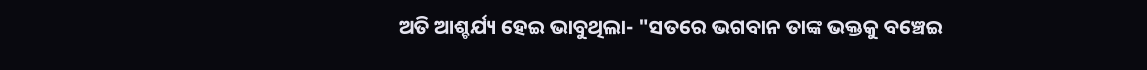ଅତି ଆଶ୍ଚର୍ଯ୍ୟ ହେଇ ଭାବୁଥିଲା- "ସତରେ ଭଗବାନ ତାଙ୍କ ଭକ୍ତକୁ ବଞ୍ଚେଇ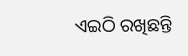ଏଇଠି ରଖିଛନ୍ତି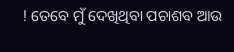! ତେବେ ମୁଁ ଦେଖିଥିବା ପଚାଶବ ଆଉ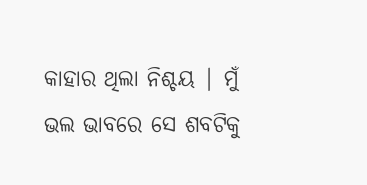କାହାର ଥିଲା ନିଶ୍ଚୟ | ମୁଁ ଭଲ ଭାବରେ ସେ ଶବଟିକୁ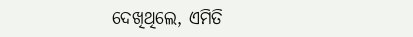ଦେଖିଥିଲେ, ଏମିତି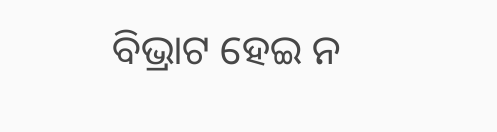ବିଭ୍ରାଟ ହେଇ ନ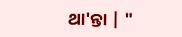ଥା'ନ୍ତା | "